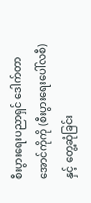စီးပွားရေးပညာရှင် ဒေါက်တာအောင်ကိုကို (စီးပွားရေးပေါ်လစီ)နှင့် တွေ့ဆုံခြင်း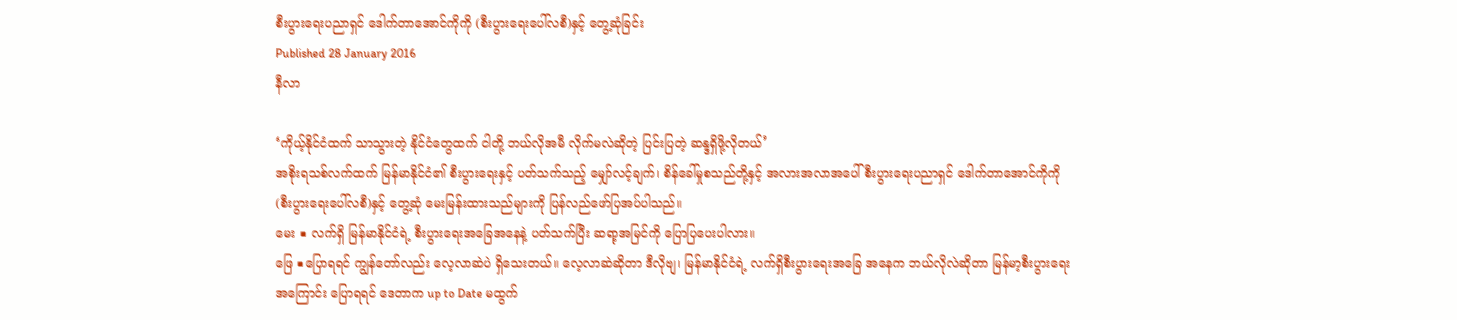စီးပွားရေးပညာရှင် ဒေါက်တာအောင်ကိုကို (စီးပွားရေးပေါ်လစီ)နှင့် တွေ့ဆုံခြင်း
Published 28 January 2016
နီလာ

‘ကိုယ့်နိုင်ငံထက် သာသွားတဲ့ နိုင်ငံတွေထက် ငါတို့ ဘယ်လိုအမီ လိုက်မလဲဆိုတဲ့ ပြင်းပြတဲ့ ဆန္ဒရှိဖို့လိုတယ်’
အစိုးရသစ်လက်ထက် မြန်မာနိုင်ငံ၏ စီးပွားရေးနှင့် ပတ်သက်သည့် မျှော်လင့်ချက်၊ စိန်ခေါ်မှုစသည်တို့နှင့် အလားအလာအပေါ် စီးပွားရေးပညာရှင် ဒေါက်တာအောင်ကိုကို (စီးပွားရေးပေါ်လစီ)နှင့် တွေ့ဆုံ မေးမြန်းထားသည်များကို ပြန်လည်ဖော်ပြအပ်ပါသည်။
မေး ■ လက်ရှိ မြန်မာနိုင်ငံရဲ့ စီးပွားရေးအခြေအနေနဲ့ ပတ်သက်ပြီး ဆရာ့အမြင်ကို ပြောပြပေးပါလား။
ဖြေ ■ပြောရရင် ကျွန်တော်လည်း လေ့လာဆဲပဲ ရှိသေးတယ်။ လေ့လာဆဲဆိုတာ ဒီလိုဗျ၊ မြန်မာနိုင်ငံရဲ့ လက်ရှိစီးပွားရေးအခြေ အနေက ဘယ်လိုလဲဆိုတာ မြန်မာ့စီးပွားရေး အကြောင်း ပြောရရင် ဒေတာက up to Date မထွက်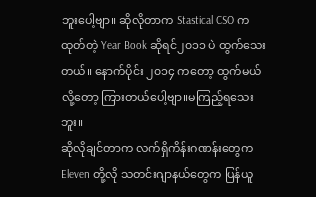ဘူးပေါ့ဗျာ။ ဆိုလိုတာက Stastical CSO က ထုတ်တဲ့ Year Book ဆိုရင်၂၀၁၁ ပဲ ထွက်သေးတယ်။ နောက်ပိုင်း ၂၀၁၄ ကတော့ ထွက်မယ်လို့တော့ ကြားတယ်ပေါ့ဗျာ။မကြည့်ရသေးဘူး။
ဆိုလိုချင်တာက လက်ရှိကိန်းဂဏန်းတွေက Eleven တို့လို သတင်းဂျာနယ်တွေက ပြန်ယူ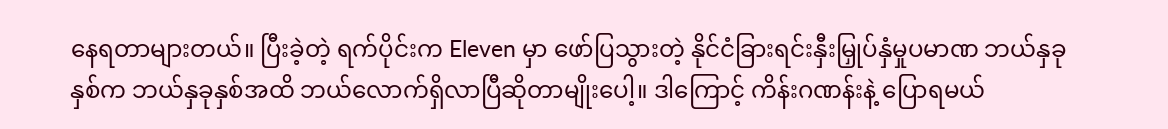နေရတာများတယ်။ ပြီးခဲ့တဲ့ ရက်ပိုင်းက Eleven မှာ ဖော်ပြသွားတဲ့ နိုင်ငံခြားရင်းနှီးမြှုပ်နှံမှုပမာဏ ဘယ်နှခုနှစ်က ဘယ်နှခုနှစ်အထိ ဘယ်လောက်ရှိလာပြီဆိုတာမျိုးပေါ့။ ဒါကြောင့် ကိန်းဂဏန်းနဲ့ ပြောရမယ်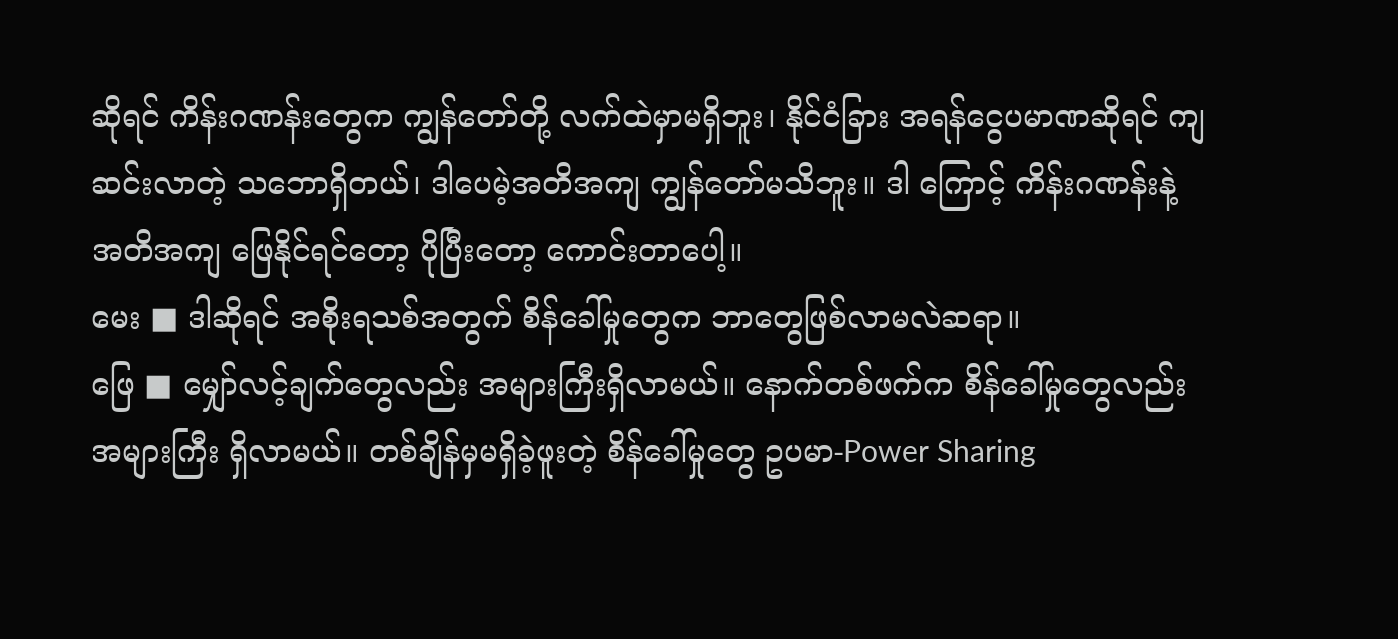ဆိုရင် ကိန်းဂဏန်းတွေက ကျွန်တော်တို့ လက်ထဲမှာမရှိဘူး၊ နိုင်ငံခြား အရန်ငွေပမာဏဆိုရင် ကျဆင်းလာတဲ့ သဘောရှိတယ်၊ ဒါပေမဲ့အတိအကျ ကျွန်တော်မသိဘူး။ ဒါ ကြောင့် ကိန်းဂဏန်းနဲ့ အတိအကျ ဖြေနိုင်ရင်တော့ ပိုပြီးတော့ ကောင်းတာပေါ့။
မေး ■ ဒါဆိုရင် အစိုးရသစ်အတွက် စိန်ခေါ်မှုတွေက ဘာတွေဖြစ်လာမလဲဆရာ။
ဖြေ ■ မျှော်လင့်ချက်တွေလည်း အများကြီးရှိလာမယ်။ နောက်တစ်ဖက်က စိန်ခေါ်မှုတွေလည်း အများကြီး ရှိလာမယ်။ တစ်ချိန်မှမရှိခဲ့ဖူးတဲ့ စိန်ခေါ်မှုတွေ ဥပမာ-Power Sharing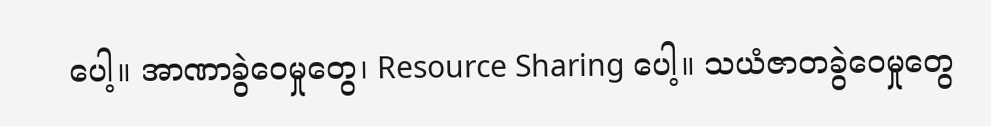ပေါ့။ အာဏာခွဲဝေမှုတွေ၊ Resource Sharing ပေါ့။ သယံဇာတခွဲဝေမှုတွေ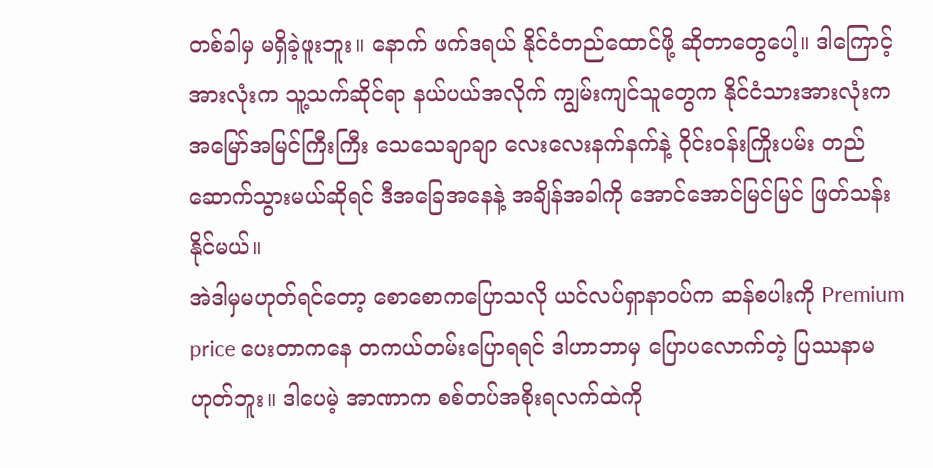တစ်ခါမှ မရှိခဲ့ဖူးဘူး။ နောက် ဖက်ဒရယ် နိုင်ငံတည်ထောင်ဖို့ ဆိုတာတွေပေါ့။ ဒါကြောင့်အားလုံးက သူ့သက်ဆိုင်ရာ နယ်ပယ်အလိုက် ကျွမ်းကျင်သူတွေက နိုင်ငံသားအားလုံးက အမြော်အမြင်ကြီးကြီး သေသေချာချာ လေးလေးနက်နက်နဲ့ ဝိုင်းဝန်းကြိုးပမ်း တည်ဆောက်သွားမယ်ဆိုရင် ဒီအခြေအနေနဲ့ အချိန်အခါကို အောင်အောင်မြင်မြင် ဖြတ်သန်းနိုင်မယ်။
အဲဒါမှမဟုတ်ရင်တော့ စောစောကပြောသလို ယင်လပ်ရှာနာဝပ်က ဆန်စပါးကို Premium price ပေးတာကနေ တကယ်တမ်းပြောရရင် ဒါဟာဘာမှ ပြောပလောက်တဲ့ ပြဿနာမဟုတ်ဘူး။ ဒါပေမဲ့ အာဏာက စစ်တပ်အစိုးရလက်ထဲကို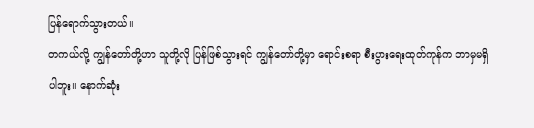ပြန်ရောက်သွားတယ်။
တကယ်လို့ ကျွန်တော်တို့ဟာ သူတို့လို ပြန်ဖြစ်သွားရင် ကျွန်တော်တို့မှာ ရောင်းစရာ စီးပွားရေးထုတ်ကုန်က ဘာမှမရှိပါဘူး။ နောက်ဆုံး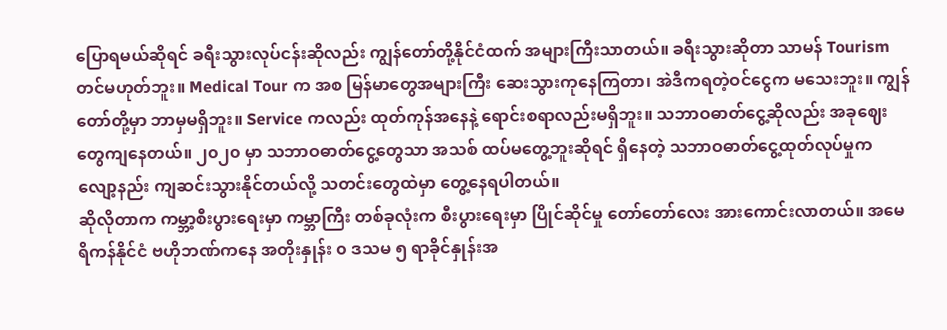ပြောရမယ်ဆိုရင် ခရီးသွားလုပ်ငန်းဆိုလည်း ကျွန်တော်တို့နိုင်ငံထက် အများကြီးသာတယ်။ ခရီးသွားဆိုတာ သာမန် Tourism တင်မဟုတ်ဘူး။ Medical Tour က အစ မြန်မာတွေအများကြီး ဆေးသွားကုနေကြတာ၊ အဲဒီကရတဲ့ဝင်ငွေက မသေးဘူး။ ကျွန်တော်တို့မှာ ဘာမှမရှိဘူး။ Service ကလည်း ထုတ်ကုန်အနေနဲ့ ရောင်းစရာလည်းမရှိဘူး။ သဘာဝဓာတ်ငွေ့ဆိုလည်း အခုဈေးတွေကျနေတယ်။ ၂၀၂၀ မှာ သဘာဝဓာတ်ငွေ့တွေသာ အသစ် ထပ်မတွေ့ဘူးဆိုရင် ရှိနေတဲ့ သဘာဝဓာတ်ငွေ့ထုတ်လုပ်မှုက လျော့နည်း ကျဆင်းသွားနိုင်တယ်လို့ သတင်းတွေထဲမှာ တွေ့နေရပါတယ်။
ဆိုလိုတာက ကမ္ဘာ့စီးပွားရေးမှာ ကမ္ဘာကြီး တစ်ခုလုံးက စီးပွားရေးမှာ ပြိုင်ဆိုင်မှု တော်တော်လေး အားကောင်းလာတယ်။ အမေရိကန်နိုင်ငံ ဗဟိုဘဏ်ကနေ အတိုးနှုန်း ၀ ဒသမ ၅ ရာခိုင်နှုန်းအ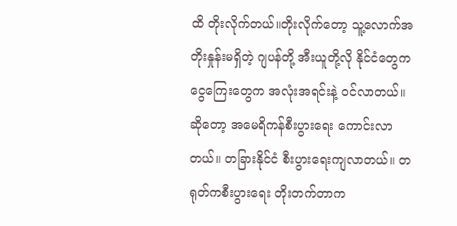ထိ တိုးလိုက်တယ်။တိုးလိုက်တော့ သူ့လောက်အတိုးနှုန်းမရှိတဲ့ ဂျပန်တို့ အီးယူတို့လို နိုင်ငံတွေက ငွေကြေးတွေက အလုံးအရင်းနဲ့ ဝင်လာတယ်။ ဆိုတော့ အမေရိကန်စီးပွားရေး ကောင်းလာတယ်။ တခြားနိုင်ငံ စီးပွားရေးကျလာတယ်။ တရုတ်ကစီးပွားရေး တိုးတက်တာက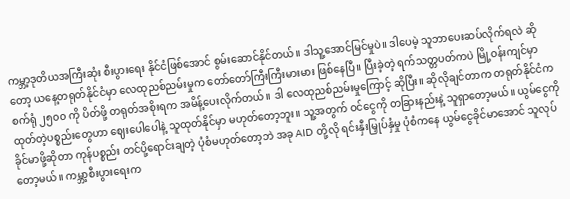ကမ္ဘာ့ဒုတိယအကြီးဆုံး စီးပွားရေး နိုင်ငံဖြစ်အောင် စွမ်းဆောင်နိုင်တယ်။ ဒါသူ့အောင်မြင်မှုပဲ။ ဒါပေမဲ့ သူဘာပေးဆပ်လိုက်ရလဲ ဆိုတော့ ယနေ့တရုတ်နိုင်ငံမှာ လေထုညစ်ညမ်းမှုက တော်တော်ကြီးကြီးမားမား ဖြစ်နေပြီ။ ပြီးခဲ့တဲ့ ရက်သတ္တပတ်ကပဲ မြို့ဝန်းကျင်မှာ စက်ရုံ ၂၅၀၀ ကို ပိတ်ဖို့ တရုတ်အစိုးရက အမိန့်ပေးလိုက်တယ်။ ဒါ လေထုညစ်ညမ်းမှုကြောင့် ဆိုပြီး။ ဆိုလိုချင်တာက တရုတ်နိုင်ငံက ထုတ်တဲ့ပစ္စည်းတွေဟာ ဈေးပေါပေါနဲ့ သူထုတ်နိုင်မှာ မဟုတ်တော့ဘူး။ သူ့အတွက် ဝင်ငွေကို တခြားနည်းနဲ့ သူရှာတော့မယ်။ ယွမ်ငွေကို ခိုင်မာဖို့ဆိုတာ ကုန်ပစ္စည်း တင်ပို့ရောင်းချတဲ့ ပုံစံမဟုတ်တော့ဘဲ အခု AID တို့လို ရင်းနှီးမြှုပ်နှံမှု ပုံစံကနေ ယွမ်ငွေခိုင်မာအောင် သူလုပ်တော့မယ်။ ကမ္ဘာ့စီးပွားရေးက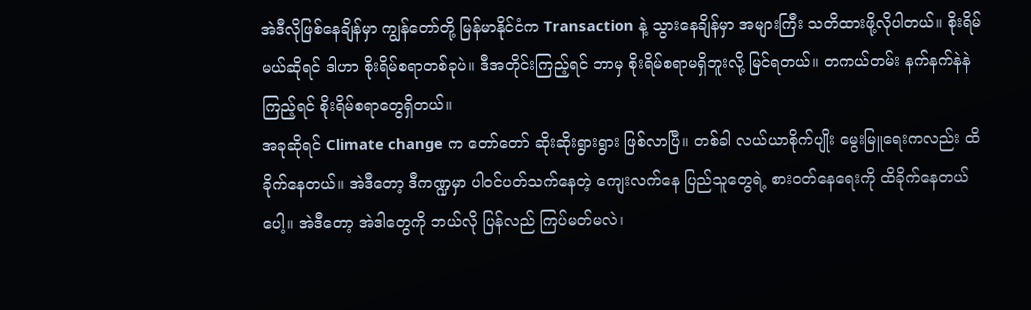အဲဒီလိုဖြစ်နေချိန်မှာ ကျွန်တော်တို့ မြန်မာနိုင်ငံက Transaction နဲ့ သွားနေချိန်မှာ အများကြီး သတိထားဖို့လိုပါတယ်။ စိုးရိမ်မယ်ဆိုရင် ဒါဟာ စိုးရိမ်စရာတစ်ခုပဲ။ ဒီအတိုင်းကြည့်ရင် ဘာမှ စိုးရိမ်စရာမရှိဘူးလို့ မြင်ရတယ်။ တကယ်တမ်း နက်နက်နဲနဲကြည့်ရင် စိုးရိမ်စရာတွေရှိတယ်။
အခုဆိုရင် Climate change က တော်တော် ဆိုးဆိုးရွားရွား ဖြစ်လာပြီ။ တစ်ခါ လယ်ယာစိုက်ပျိုး မွေးမြူရေးကလည်း ထိခိုက်နေတယ်။ အဲဒီတော့ ဒီကဏ္ဍမှာ ပါဝင်ပတ်သက်နေတဲ့ ကျေးလက်နေ ပြည်သူတွေရဲ့ စားဝတ်နေရေးကို ထိခိုက်နေတယ်ပေါ့။ အဲဒီတော့ အဲဒါတွေကို ဘယ်လို ပြန်လည် ကြပ်မတ်မလဲ၊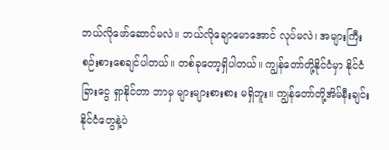ဘယ်လိုဖော်ဆောင်မလဲ။ ဘယ်လိုချောမောအောင် လုပ်မလဲ၊ အများကြီး စဉ်းစားစေချင်ပါတယ်။ တစ်ခုတော့ရှိပါတယ်။ ကျွန်တော်တို့နိုင်ငံမှာ နိုင်ငံခြားငွေ ရှာနိုင်တာ ဘာမှ များများစားစား မရှိဘူး။ ကျွန်တော်တို့အိမ်နီးချင်း နိုင်ငံတွေနဲ့ပဲ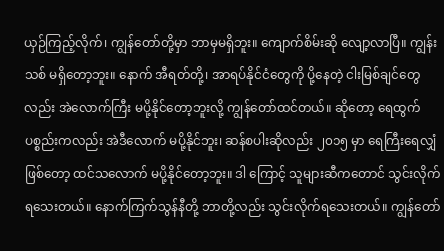ယှဉ်ကြည့်လိုက်၊ ကျွန်တော်တို့မှာ ဘာမှမရှိဘူး။ ကျောက်စိမ်းဆို လျော့လာပြီ။ ကျွန်းသစ် မရှိတော့ဘူး။ နောက် အီရတ်တို့၊ အာရပ်နိုင်ငံတွေကို ပို့နေတဲ့ ငါးမြစ်ချင်တွေလည်း အဲလောက်ကြီး မပို့နိုင်တော့ဘူးလို့ ကျွန်တော်ထင်တယ်။ ဆိုတော့ ရေထွက်ပစ္စည်းကလည်း အဲဒီလောက် မပို့နိုင်ဘူး၊ ဆန်စပါးဆိုလည်း ၂၀၁၅ မှာ ရေကြီးရေလျှံဖြစ်တော့ ထင်သလောက် မပို့နိုင်တော့ဘူး။ ဒါ ကြောင့် သူများဆီကတောင် သွင်းလိုက်ရသေးတယ်။ နောက်ကြက်သွန်နီတို့ ဘာတို့လည်း သွင်းလိုက်ရသေးတယ်။ ကျွန်တော်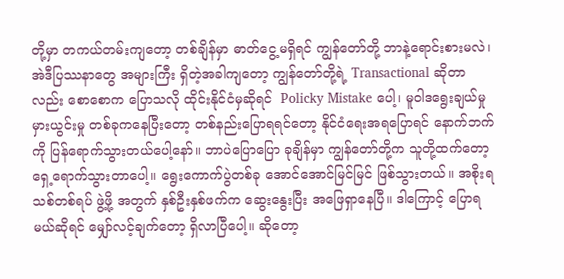တို့မှာ တကယ်တမ်းကျတော့ တစ်ချိန်မှာ ဓာတ်ငွေ့မရှိရင် ကျွန်တော်တို့ ဘာနဲ့ရောင်းစားမလဲ၊ အဲဒီပြဿနာတွေ အများကြီး ရှိတဲ့အခါကျတော့ ကျွန်တော်တို့ရဲ့ Transactional ဆိုတာလည်း စောစောက ပြောသလို ထိုင်းနိုင်ငံမှဆိုရင်  Policky Mistake ပေါ့၊ မူဝါဒရွေးချယ်မှု မှားယွင်းမှု တစ်ခုကနေပြီးတော့ တစ်နည်းပြောရရင်တော့ နိုင်ငံရေးအရပြောရင် နောက်ဘက်ကို ပြန်ရောက်သွားတယ်ပေါ့နော်။ ဘာပဲပြောပြော ခုချိန်မှာ ကျွန်တော်တို့က သူတို့ထက်တော့ ရှေ့ရောက်သွားတာပေါ့။ ရွေးကောက်ပွဲတစ်ခု အောင်အောင်မြင်မြင် ဖြစ်သွားတယ်။ အစိုးရသစ်တစ်ရပ် ဖွဲ့ဖို့ အတွက် နှစ်ဦးနှစ်ဖက်က ဆွေးနွေးပြီး အဖြေရှာနေပြီ။ ဒါကြောင့် ပြောရမယ်ဆိုရင် မျှော်လင့်ချက်တော့ ရှိလာပြီပေါ့။ ဆိုတော့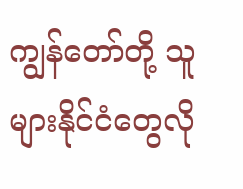ကျွန်တော်တို့ သူများနိုင်ငံတွေလို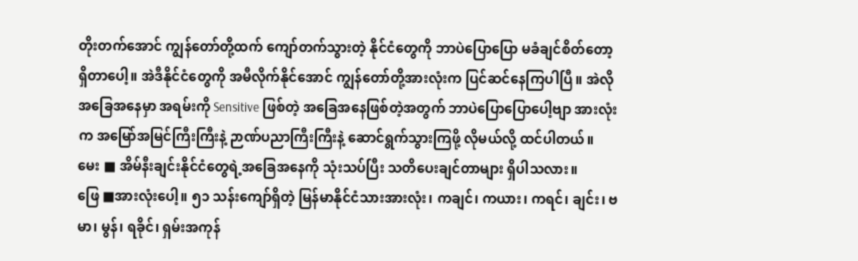တိုးတက်အောင် ကျွန်တော်တို့ထက် ကျော်တက်သွားတဲ့ နိုင်ငံတွေကို ဘာပဲပြောပြော မခံချင်စိတ်တော့ ရှိတာပေါ့။ အဲဒီနိုင်ငံတွေကို အမီလိုက်နိုင်အောင် ကျွန်တော်တို့အားလုံးက ပြင်ဆင်နေကြပါပြီ။ အဲလိုအခြေအနေမှာ အရမ်းကို Sensitive ဖြစ်တဲ့ အခြေအနေဖြစ်တဲ့အတွက် ဘာပဲပြောပြောပေါ့ဗျာ အားလုံးက အမြော်အမြင်ကြီးကြီးနဲ့ ဉာဏ်ပညာကြီးကြီးနဲ့ ဆောင်ရွက်သွားကြဖို့ လိုမယ်လို့ ထင်ပါတယ်။
မေး ■ အိမ်နီးချင်းနိုင်ငံတွေရဲ့အခြေအနေကို သုံးသပ်ပြီး သတိပေးချင်တာများ ရှိပါသလား။
ဖြေ ■အားလုံးပေါ့။ ၅၁ သန်းကျော်ရှိတဲ့ မြန်မာနိုင်ငံသားအားလုံး၊ ကချင်၊ ကယား၊ ကရင်၊ ချင်း၊ ဗမာ၊ မွန်၊ ရခိုင်၊ ရှမ်းအကုန်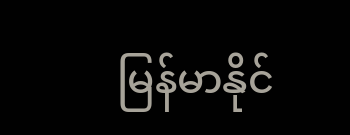မြန်မာနိုင်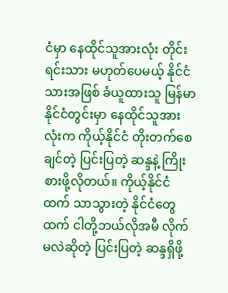ငံမှာ နေထိုင်သူအားလုံး တိုင်းရင်းသား မဟုတ်ပေမယ့် နိုင်ငံသားအဖြစ် ခံယူထားသူ မြန်မာနိုင်ငံတွင်းမှာ နေထိုင်သူအားလုံးက ကိုယ့်နိုင်ငံ တိုးတက်စေချင်တဲ့ ပြင်းပြတဲ့ ဆန္ဒနဲ့ ကြိုးစားဖို့လိုတယ်။ ကိုယ့်နိုင်ငံထက် သာသွားတဲ့ နိုင်ငံတွေထက် ငါတို့ဘယ်လိုအမီ လိုက်မလဲဆိုတဲ့ ပြင်းပြတဲ့ ဆန္ဒရှိဖို့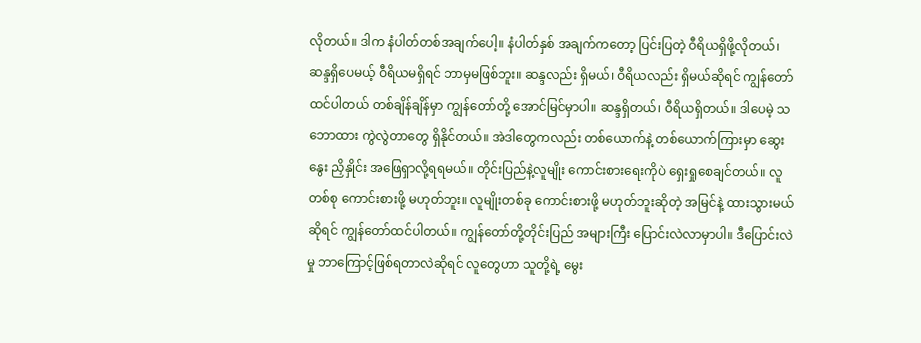လိုတယ်။ ဒါက နံပါတ်တစ်အချက်ပေါ့။ နံပါတ်နှစ် အချက်ကတော့ ပြင်းပြတဲ့ ဝီရိယရှိဖို့လိုတယ်၊ ဆန္ဒရှိပေမယ့် ဝီရိယမရှိရင် ဘာမှမဖြစ်ဘူး။ ဆန္ဒလည်း ရှိမယ်၊ ဝီရိယလည်း ရှိမယ်ဆိုရင် ကျွန်တော်ထင်ပါတယ် တစ်ချိန်ချိန်မှာ ကျွန်တော်တို့ အောင်မြင်မှာပါ။ ဆန္ဒရှိတယ်၊ ဝီရိယရှိတယ်။ ဒါပေမဲ့ သဘောထား ကွဲလွဲတာတွေ ရှိနိုင်တယ်။ အဲဒါတွေကလည်း တစ်ယောက်နဲ့ တစ်ယောက်ကြားမှာ ဆွေးနွေး ညှိနှိုင်း အဖြေရှာလို့ရရမယ်။ တိုင်းပြည်နဲ့လူမျိုး ကောင်းစားရေးကိုပဲ ရှေးရှုစေချင်တယ်။ လူတစ်စု ကောင်းစားဖို့ မဟုတ်ဘူး။ လူမျိုးတစ်ခု ကောင်းစားဖို့ မဟုတ်ဘူးဆိုတဲ့ အမြင်နဲ့ ထားသွားမယ်ဆိုရင် ကျွန်တော်ထင်ပါတယ်။ ကျွန်တော်တို့တိုင်းပြည် အများကြီး ပြောင်းလဲလာမှာပါ။ ဒီပြောင်းလဲမှု ဘာကြောင့်ဖြစ်ရတာလဲဆိုရင် လူတွေဟာ သူတို့ရဲ့ မွေး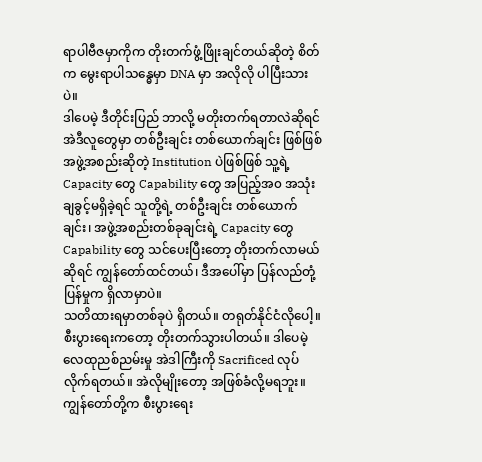ရာပါဗီဇမှာကိုက တိုးတက်ဖွံ့ဖြိုးချင်တယ်ဆိုတဲ့ စိတ်က မွေးရာပါသန္ဓေမှာ DNA မှာ အလိုလို ပါပြီးသားပဲ။
ဒါပေမဲ့ ဒီတိုင်းပြည် ဘာလို့ မတိုးတက်ရတာလဲဆိုရင် အဲဒီလူတွေမှာ တစ်ဦးချင်း တစ်ယောက်ချင်း ဖြစ်ဖြစ် အဖွဲ့အစည်းဆိုတဲ့ Institution ပဲဖြစ်ဖြစ် သူ့ရဲ့ Capacity တွေ Capability တွေ အပြည့်အ၀ အသုံးချခွင့်မရှိခဲ့ရင် သူတို့ရဲ့ တစ်ဦးချင်း တစ်ယောက်ချင်း၊ အဖွဲ့အစည်းတစ်ခုချင်းရဲ့ Capacity တွေ Capability တွေ သင်ပေးပြီးတော့ တိုးတက်လာမယ်ဆိုရင် ကျွန်တော်ထင်တယ်၊ ဒီအပေါ်မှာ ပြန်လည်တုံ့ပြန်မှုက ရှိလာမှာပဲ။
သတိထားရမှာတစ်ခုပဲ ရှိတယ်။ တရုတ်နိုင်ငံလိုပေါ့။ စီးပွားရေးကတော့ တိုးတက်သွားပါတယ်။ ဒါပေမဲ့ လေထုညစ်ညမ်းမှု အဲဒါကြီးကို Sacrificed လုပ်လိုက်ရတယ်။ အဲလိုမျိုးတော့ အဖြစ်ခံလို့မရဘူး။ ကျွန်တော်တို့က စီးပွားရေး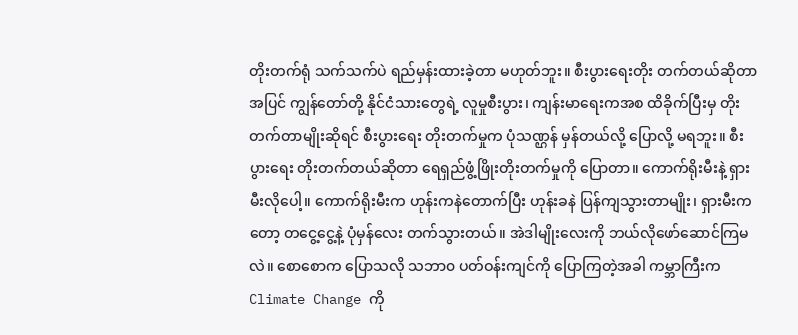တိုးတက်ရုံ သက်သက်ပဲ ရည်မှန်းထားခဲ့တာ မဟုတ်ဘူး။ စီးပွားရေးတိုး တက်တယ်ဆိုတာအပြင် ကျွန်တော်တို့ နိုင်ငံသားတွေရဲ့ လူမှုစီးပွား၊ ကျန်းမာရေးကအစ ထိခိုက်ပြီးမှ တိုးတက်တာမျိုးဆိုရင် စီးပွားရေး တိုးတက်မှုက ပုံသဏ္ဌန် မှန်တယ်လို့ ပြောလို့ မရဘူး။ စီးပွားရေး တိုးတက်တယ်ဆိုတာ ရေရှည်ဖွံ့ဖြိုးတိုးတက်မှုကို ပြောတာ။ ကောက်ရိုးမီးနဲ့ ရှားမီးလိုပေါ့။ ကောက်ရိုးမီးက ဟုန်းကနဲတောက်ပြီး ဟုန်းခနဲ ပြန်ကျသွားတာမျိုး၊ ရှားမီးကတော့ တငွေ့ငွေ့နဲ့ ပုံမှန်လေး တက်သွားတယ်။ အဲဒါမျိုးလေးကို ဘယ်လိုဖော်ဆောင်ကြမလဲ။ စောစောက ပြောသလို သဘာ၀ ပတ်ဝန်းကျင်ကို ပြောကြတဲ့အခါ ကမ္ဘာကြီးက Climate Change ကို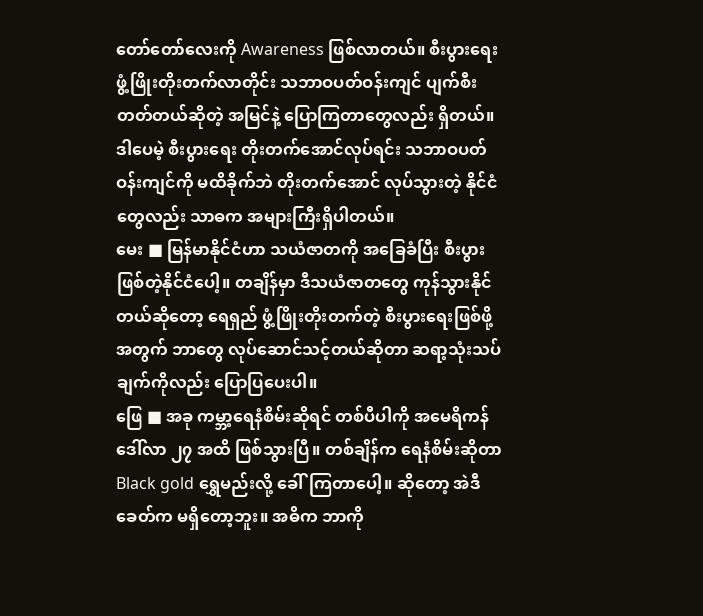တော်တော်လေးကို Awareness ဖြစ်လာတယ်။ စီးပွားရေး ဖွံ့ဖြိုးတိုးတက်လာတိုင်း သဘာဝပတ်ဝန်းကျင် ပျက်စီးတတ်တယ်ဆိုတဲ့ အမြင်နဲ့ ပြောကြတာတွေလည်း ရှိတယ်။ ဒါပေမဲ့ စီးပွားရေး တိုးတက်အောင်လုပ်ရင်း သဘာဝပတ်ဝန်းကျင်ကို မထိခိုက်ဘဲ တိုးတက်အောင် လုပ်သွားတဲ့ နိုင်ငံတွေလည်း သာဓက အများကြီးရှိပါတယ်။
မေး ■ မြန်မာနိုင်ငံဟာ သယံဇာတကို အခြေခံပြီး စီးပွားဖြစ်တဲ့နိုင်ငံပေါ့။ တချိန်မှာ ဒီသယံဇာတတွေ ကုန်သွားနိုင်တယ်ဆိုတော့ ရေရှည် ဖွံ့ဖြိုးတိုးတက်တဲ့ စီးပွားရေးဖြစ်ဖို့အတွက် ဘာတွေ လုပ်ဆောင်သင့်တယ်ဆိုတာ ဆရာ့သုံးသပ်ချက်ကိုလည်း ပြောပြပေးပါ။
ဖြေ ■ အခု ကမ္ဘာ့ရေနံစိမ်းဆိုရင် တစ်ပီပါကို အမေရိကန်ဒေါ်လာ ၂၇ အထိ ဖြစ်သွားပြီ။ တစ်ချိန်က ရေနံစိမ်းဆိုတာ Black gold ရွှေမည်းလို့ ခေါ်ကြတာပေါ့။ ဆိုတော့ အဲဒီခေတ်က မရှိတော့ဘူး။ အဓိက ဘာကို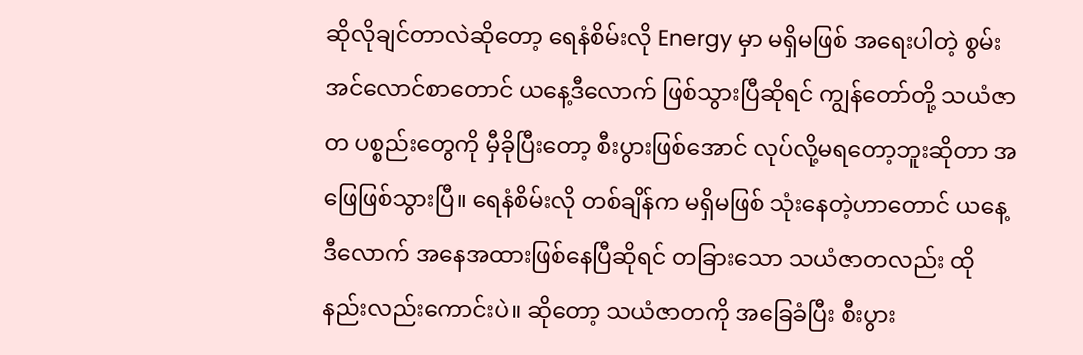ဆိုလိုချင်တာလဲဆိုတော့ ရေနံစိမ်းလို Energy မှာ မရှိမဖြစ် အရေးပါတဲ့ စွမ်းအင်လောင်စာတောင် ယနေ့ဒီလောက် ဖြစ်သွားပြီဆိုရင် ကျွန်တော်တို့ သယံဇာတ ပစ္စည်းတွေကို မှီခိုပြီးတော့ စီးပွားဖြစ်အောင် လုပ်လို့မရတော့ဘူးဆိုတာ အဖြေဖြစ်သွားပြီ။ ရေနံစိမ်းလို တစ်ချိန်က မရှိမဖြစ် သုံးနေတဲ့ဟာတောင် ယနေ့ဒီလောက် အနေအထားဖြစ်နေပြီဆိုရင် တခြားသော သယံဇာတလည်း ထိုနည်းလည်းကောင်းပဲ။ ဆိုတော့ သယံဇာတကို အခြေခံပြီး စီးပွား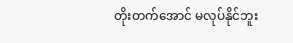တိုးတက်အောင် မလုပ်နိုင်ဘူး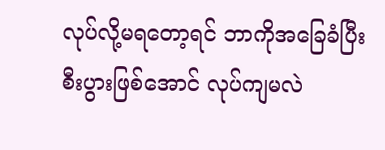လုပ်လို့မရတော့ရင် ဘာကိုအခြေခံပြီး စီးပွားဖြစ်အောင် လုပ်ကျမလဲ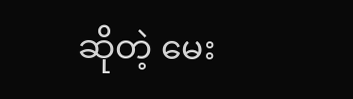ဆိုတဲ့ မေး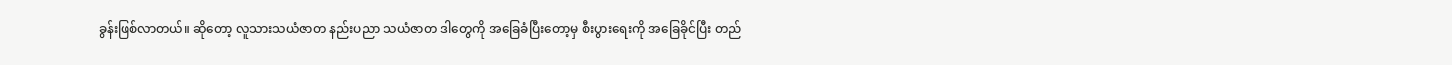ခွန်းဖြစ်လာတယ်။ ဆိုတော့ လူသားသယံဇာတ နည်းပညာ သယံဇာတ ဒါတွေကို အခြေခံပြီးတော့မှ စီးပွားရေးကို အခြေခိုင်ပြီး တည်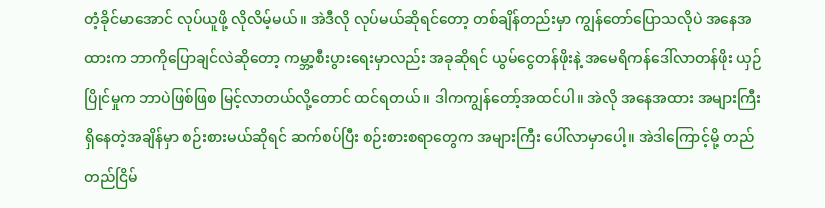တံ့ခိုင်မာအောင် လုပ်ယူဖို့ လိုလိမ့်မယ်။ အဲဒီလို လုပ်မယ်ဆိုရင်တော့ တစ်ချိန်တည်းမှာ ကျွန်တော်ပြောသလိုပဲ အနေအထားက ဘာကိုပြောချင်လဲဆိုတော့ ကမ္ဘာ့စီးပွားရေးမှာလည်း အခုဆိုရင် ယွမ်ငွေတန်ဖိုးနဲ့ အမေရိကန်ဒေါ်လာတန်ဖိုး ယှဉ်ပြိုင်မှုက ဘာပဲဖြစ်ဖြစ မြင့်လာတယ်လို့တောင် ထင်ရတယ်။ ဒါကကျွန်တော့်အထင်ပါ။ အဲလို အနေအထား အများကြီး ရှိနေတဲ့အချိန်မှာ စဉ်းစားမယ်ဆိုရင် ဆက်စပ်ပြီး စဉ်းစားစရာတွေက အများကြီး ပေါ်လာမှာပေါ့။ အဲဒါကြောင့်မို့ တည်တည်ငြိမ်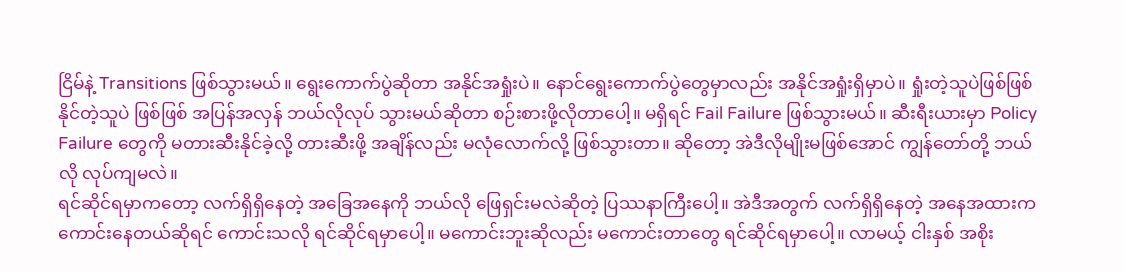ငြိမ်နဲ့ Transitions ဖြစ်သွားမယ်။ ရွေးကောက်ပွဲဆိုတာ အနိုင်အရှုံးပဲ။ နောင်ရွေးကောက်ပွဲတွေမှာလည်း အနိုင်အရှုံးရှိမှာပဲ။ ရှုံးတဲ့သူပဲဖြစ်ဖြစ် နိုင်တဲ့သူပဲ ဖြစ်ဖြစ် အပြန်အလှန် ဘယ်လိုလုပ် သွားမယ်ဆိုတာ စဉ်းစားဖို့လိုတာပေါ့။ မရှိရင် Fail Failure ဖြစ်သွားမယ်။ ဆီးရီးယားမှာ Policy Failure တွေကို မတားဆီးနိုင်ခဲ့လို့ တားဆီးဖို့ အချိန်လည်း မလုံလောက်လို့ ဖြစ်သွားတာ။ ဆိုတော့ အဲဒီလိုမျိုးမဖြစ်အောင် ကျွန်တော်တို့ ဘယ်လို လုပ်ကျမလဲ။
ရင်ဆိုင်ရမှာကတော့ လက်ရှိရှိနေတဲ့ အခြေအနေကို ဘယ်လို ဖြေရှင်းမလဲဆိုတဲ့ ပြဿနာကြီးပေါ့။ အဲဒီအတွက် လက်ရှိရှိနေတဲ့ အနေအထားက ကောင်းနေတယ်ဆိုရင် ကောင်းသလို ရင်ဆိုင်ရမှာပေါ့။ မကောင်းဘူးဆိုလည်း မကောင်းတာတွေ ရင်ဆိုင်ရမှာပေါ့။ လာမယ့် ငါးနှစ် အစိုး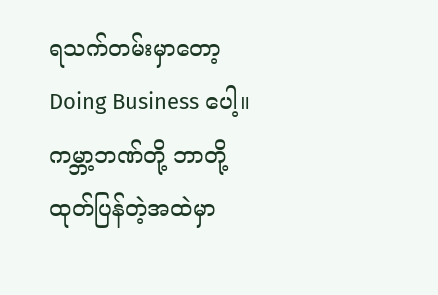ရသက်တမ်းမှာတော့ Doing Business ပေါ့။ ကမ္ဘာ့ဘဏ်တို့ ဘာတို့ ထုတ်ပြန်တဲ့အထဲမှာ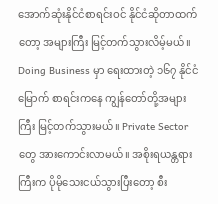အောက်ဆုံးနိုင်ငံစာရင်းဝင် နိုင်ငံဆိုတာထက်တော့ အများကြီး မြင့်တက်သွားလိမ့်မယ်။ Doing Business မှာ ရေးထားတဲ့ ၁၆၇ နိုင်ငံမြောက် စာရင်းကနေ ကျွန်တော်တို့အများကြီး မြင့်တက်သွားမယ်။ Private Sector တွေ အားကောင်းလာမယ်။ အစိုးရယန္တရားကြီးက ပိုမိုသေးငယ်သွားပြီးတော့ စီး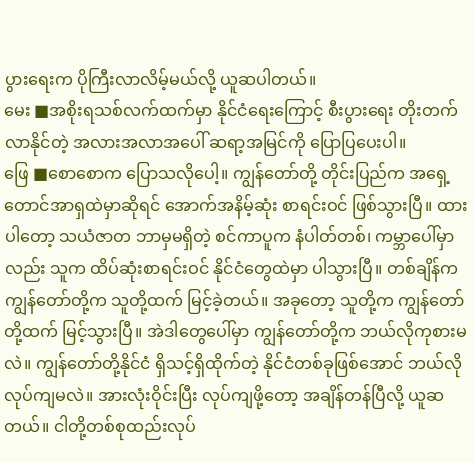ပွားရေးက ပိုကြီးလာလိမ့်မယ်လို့ ယူဆပါတယ်။
မေး ■အစိုးရသစ်လက်ထက်မှာ နိုင်ငံရေးကြောင့် စီးပွားရေး တိုးတက်လာနိုင်တဲ့ အလားအလာအပေါ် ဆရာ့အမြင်ကို ပြောပြပေးပါ။
ဖြေ ■စောစောက ပြောသလိုပေါ့။ ကျွန်တော်တို့ တိုင်းပြည်က အရှေ့တောင်အာရှထဲမှာဆိုရင် အောက်အနိမ့်ဆုံး စာရင်းဝင် ဖြစ်သွားပြီ။ ထားပါတော့ သယံဇာတ ဘာမှမရှိတဲ့ စင်ကာပူက နံပါတ်တစ်၊ ကမ္ဘာပေါ်မှာလည်း သူက ထိပ်ဆုံးစာရင်းဝင် နိုင်ငံတွေထဲမှာ ပါသွားပြီ။ တစ်ချိန်က ကျွန်တော်တို့က သူတို့ထက် မြင့်ခဲ့တယ်။ အခုတော့ သူတို့က ကျွန်တော်တို့ထက် မြင့်သွားပြီ။ အဲဒါတွေပေါ်မှာ ကျွန်တော်တို့က ဘယ်လိုကုစားမလဲ။ ကျွန်တော်တို့နိုင်ငံ ရှိသင့်ရှိထိုက်တဲ့ နိုင်ငံတစ်ခုဖြစ်အောင် ဘယ်လိုလုပ်ကျမလဲ။ အားလုံးဝိုင်းပြီး လုပ်ကျဖို့တော့ အချိန်တန်ပြီလို့ ယူဆတယ်။ ငါတို့တစ်စုထည်းလုပ်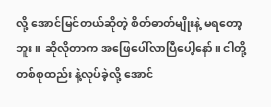လို့ အောင်မြင်တယ်ဆိုတဲ့ စိတ်ဓာတ်မျိုးနဲ့ မရတော့ဘူး။ ဆိုလိုတာက အဖြေပေါ်လာပြီပေါ့နော်။ ငါတို့ တစ်စုထည်း နဲ့လုပ်ခဲ့လို့ အောင်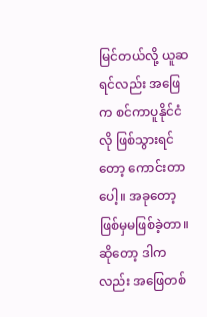မြင်တယ်လို့ ယူဆရင်လည်း အဖြေက စင်ကာပူနိုင်ငံလို ဖြစ်သွားရင်တော့ ကောင်းတာပေါ့။ အခုတော့ ဖြစ်မှမဖြစ်ခဲ့တာ။ ဆိုတော့ ဒါကလည်း အဖြေတစ်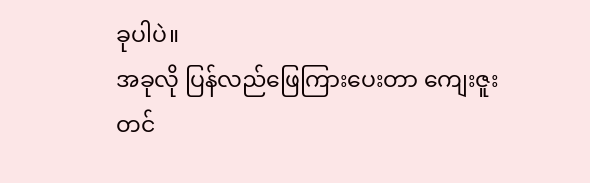ခုပါပဲ။
အခုလို ပြန်လည်ဖြေကြားပေးတာ ကျေးဇူးတင်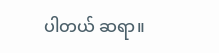ပါတယ် ဆရာ။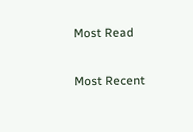Most Read

Most Recent